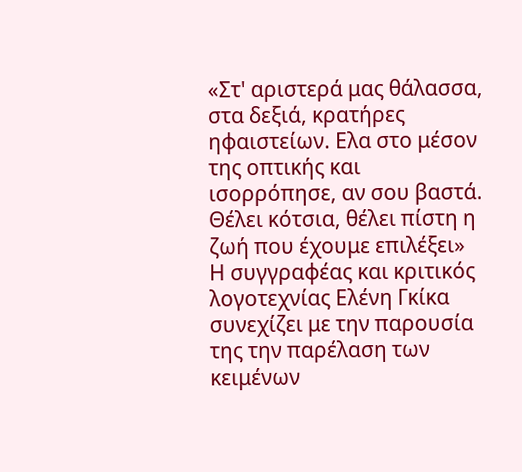«Στ' αριστερά μας θάλασσα, στα δεξιά, κρατήρες ηφαιστείων. Ελα στο μέσον της οπτικής και ισορρόπησε, αν σου βαστά. Θέλει κότσια, θέλει πίστη η ζωή που έχουμε επιλέξει»
Η συγγραφέας και κριτικός λογοτεχνίας Ελένη Γκίκα συνεχίζει με την παρουσία της την παρέλαση των κειμένων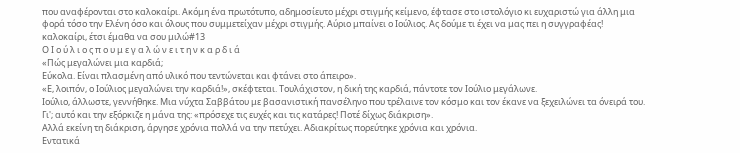που αναφέρονται στο καλοκαίρι. Ακόμη ένα πρωτότυπο, αδημοσίευτο μέχρι στιγμής κείμενο, έφτασε στο ιστολόγιο κι ευχαριστώ για άλλη μια φορά τόσο την Ελένη όσο και όλους που συμμετείχαν μέχρι στιγμής. Αύριο μπαίνει ο Ιούλιος. Ας δούμε τι έχει να μας πει η συγγραφέας!
καλοκαίρι, έτσι έμαθα να σου μιλώ#13
Ο Ι ο ύ λ ι ο ς π ο υ μ ε γ α λ ώ ν ε ι τ η ν κ α ρ δ ι ά
«Πώς μεγαλώνει μια καρδιά;
Εύκολα. Είναι πλασμένη από υλικό που τεντώνεται και φτάνει στο άπειρο».
«Ε, λοιπόν, ο Ιούλιος μεγαλώνει την καρδιά!», σκέφτεται. Τουλάχιστον, η δική της καρδιά, πάντοτε τον Ιούλιο μεγάλωνε.
Ιούλιο, άλλωστε, γεννήθηκε. Μια νύχτα Σαββάτου με βασανιστική πανσέληνο που τρέλαινε τον κόσμο και τον έκανε να ξεχειλώνει τα όνειρά του. Γι'; αυτό και την εξόρκιζε η μάνα της: «πρόσεχε τις ευχές και τις κατάρες! Ποτέ δίχως διάκριση».
Αλλά εκείνη τη διάκριση, άργησε χρόνια πολλά να την πετύχει. Αδιακρίτως πορεύτηκε χρόνια και χρόνια.
Εντατικά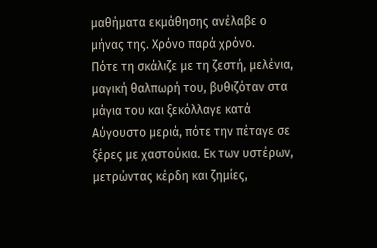μαθήματα εκμάθησης ανέλαβε ο μήνας της. Χρόνο παρά χρόνο.
Πότε τη σκάλιζε με τη ζεστή, μελένια, μαγική θαλπωρή του, βυθιζόταν στα μάγια του και ξεκόλλαγε κατά Αύγουστο μεριά, πότε την πέταγε σε ξέρες με χαστούκια. Εκ των υστέρων, μετρώντας κέρδη και ζημίες,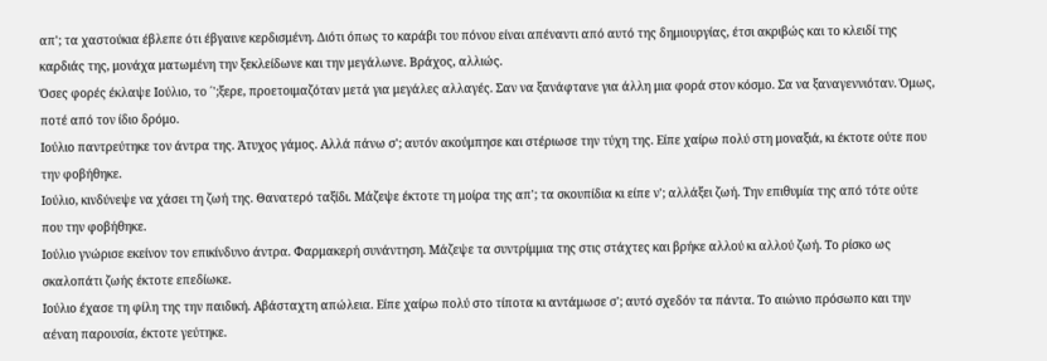απ'; τα χαστούκια έβλεπε ότι έβγαινε κερδισμένη. Διότι όπως το καράβι του πόνου είναι απέναντι από αυτό της δημιουργίας, έτσι ακριβώς και το κλειδί της καρδιάς της, μονάχα ματωμένη την ξεκλείδωνε και την μεγάλωνε. Βράχος, αλλιώς.
Όσες φορές έκλαψε Ιούλιο, το ΄';ξερε, προετοιμαζόταν μετά για μεγάλες αλλαγές. Σαν να ξανάφτανε για άλλη μια φορά στον κόσμο. Σα να ξαναγεννιόταν. Όμως, ποτέ από τον ίδιο δρόμο.
Ιούλιο παντρεύτηκε τον άντρα της. Άτυχος γάμος. Αλλά πάνω σ'; αυτόν ακούμπησε και στέριωσε την τύχη της. Είπε χαίρω πολύ στη μοναξιά, κι έκτοτε ούτε που την φοβήθηκε.
Ιούλιο, κινδύνεψε να χάσει τη ζωή της. Θανατερό ταξίδι. Μάζεψε έκτοτε τη μοίρα της απ'; τα σκουπίδια κι είπε ν'; αλλάξει ζωή. Την επιθυμία της από τότε ούτε που την φοβήθηκε.
Ιούλιο γνώρισε εκείνον τον επικίνδυνο άντρα. Φαρμακερή συνάντηση. Μάζεψε τα συντρίμμια της στις στάχτες και βρήκε αλλού κι αλλού ζωή. Το ρίσκο ως σκαλοπάτι ζωής έκτοτε επεδίωκε.
Ιούλιο έχασε τη φίλη της την παιδική. Αβάσταχτη απώλεια. Είπε χαίρω πολύ στο τίποτα κι αντάμωσε σ'; αυτό σχεδόν τα πάντα. Το αιώνιο πρόσωπο και την αέναη παρουσία, έκτοτε γεύτηκε.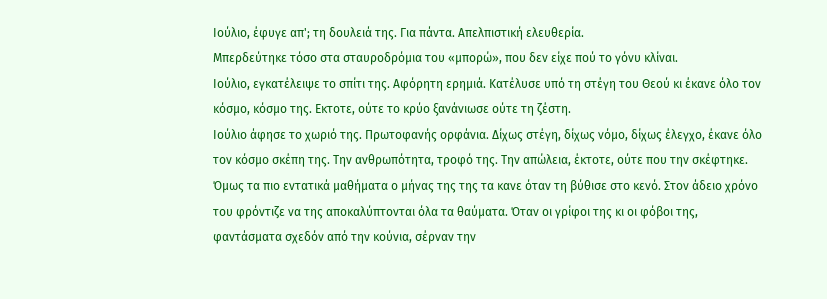Ιούλιο, έφυγε απ'; τη δουλειά της. Για πάντα. Απελπιστική ελευθερία.
Μπερδεύτηκε τόσο στα σταυροδρόμια του «μπορώ», που δεν είχε πού το γόνυ κλίναι.
Ιούλιο, εγκατέλειψε το σπίτι της. Αφόρητη ερημιά. Κατέλυσε υπό τη στέγη του Θεού κι έκανε όλο τον κόσμο, κόσμο της. Εκτοτε, ούτε το κρύο ξανάνιωσε ούτε τη ζέστη.
Ιούλιο άφησε το χωριό της. Πρωτοφανής ορφάνια. Δίχως στέγη, δίχως νόμο, δίχως έλεγχο, έκανε όλο τον κόσμο σκέπη της. Την ανθρωπότητα, τροφό της. Την απώλεια, έκτοτε, ούτε που την σκέφτηκε.
Όμως τα πιο εντατικά μαθήματα ο μήνας της της τα κανε όταν τη βύθισε στο κενό. Στον άδειο χρόνο του φρόντιζε να της αποκαλύπτονται όλα τα θαύματα. Όταν οι γρίφοι της κι οι φόβοι της, φαντάσματα σχεδόν από την κούνια, σέρναν την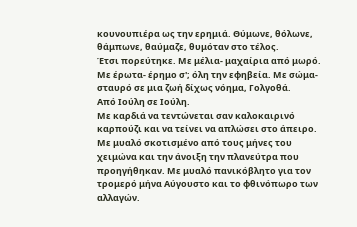κουνουπιέρα ως την ερημιά. Θύμωνε, θόλωνε, θάμπωνε, θαύμαζε, θυμόταν στο τέλος.
Έτσι πορεύτηκε. Με μέλια- μαχαίρια από μωρό. Με έρωτα- έρημο σ'; όλη την εφηβεία. Με σώμα-σταυρό σε μια ζωή δίχως νόημα, Γολγοθά.
Από Ιούλη σε Ιούλη.
Με καρδιά να τεντώνεται σαν καλοκαιρινό καρπούζι και να τείνει να απλώσει στο άπειρο. Με μυαλό σκοτισμένο από τους μήνες του χειμώνα και την άνοιξη την πλανεύτρα που προηγήθηκαν. Με μυαλό πανικόβλητο για τον τρομερό μήνα Αύγουστο και το φθινόπωρο των αλλαγών.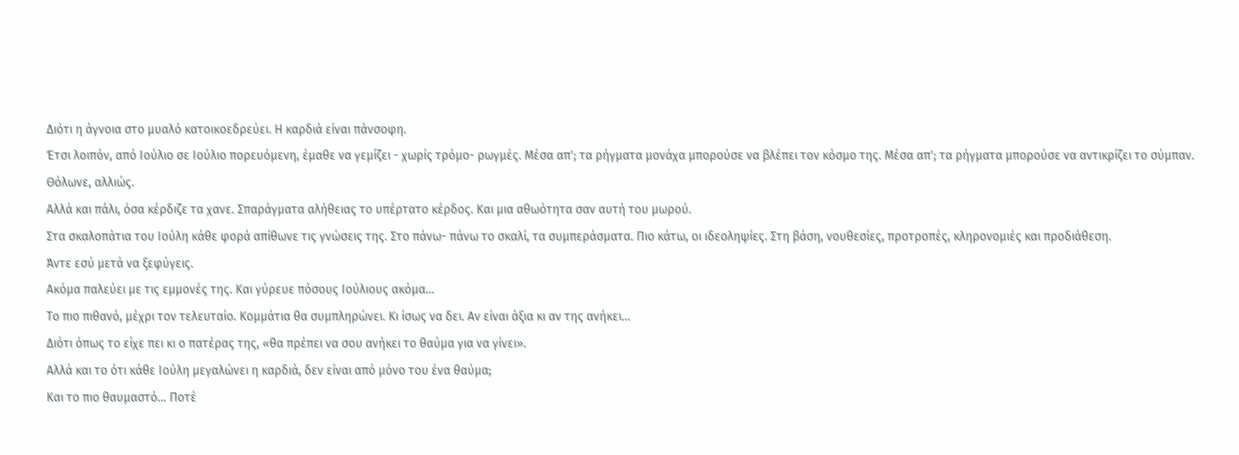Διότι η άγνοια στο μυαλό κατοικοεδρεύει. Η καρδιά είναι πάνσοφη.
Έτσι λοιπόν, από Ιούλιο σε Ιούλιο πορευόμενη, έμαθε να γεμίζει - χωρίς τρόμο- ρωγμές. Μέσα απ'; τα ρήγματα μονάχα μπορούσε να βλέπει τον κόσμο της. Μέσα απ'; τα ρήγματα μπορούσε να αντικρίζει το σύμπαν. Θόλωνε, αλλιώς.
Αλλά και πάλι, όσα κέρδιζε τα χανε. Σπαράγματα αλήθειας το υπέρτατο κέρδος. Και μια αθωότητα σαν αυτή του μωρού.
Στα σκαλοπάτια του Ιούλη κάθε φορά απίθωνε τις γνώσεις της. Στο πάνω- πάνω το σκαλί, τα συμπεράσματα. Πιο κάτω, οι ιδεοληψίες. Στη βάση, νουθεσίες, προτροπές, κληρονομιές και προδιάθεση.
Άντε εσύ μετά να ξεφύγεις.
Ακόμα παλεύει με τις εμμονές της. Και γύρευε πόσους Ιούλιους ακόμα...
Το πιο πιθανό, μέχρι τον τελευταίο. Κομμάτια θα συμπληρώνει. Κι ίσως να δει. Αν είναι άξια κι αν της ανήκει...
Διότι όπως το είχε πει κι ο πατέρας της, «θα πρέπει να σου ανήκει το θαύμα για να γίνει».
Αλλά και το ότι κάθε Ιούλη μεγαλώνει η καρδιά, δεν είναι από μόνο του ένα θαύμα;
Και το πιο θαυμαστό... Ποτέ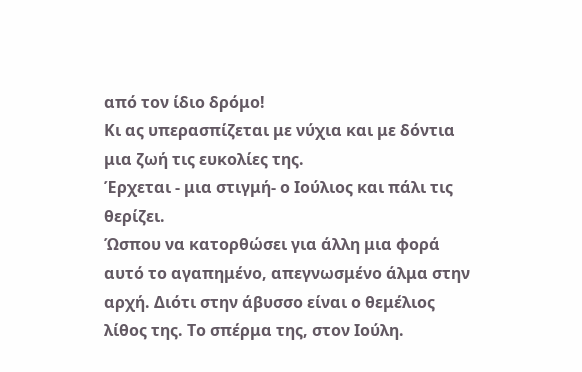από τον ίδιο δρόμο!
Κι ας υπερασπίζεται με νύχια και με δόντια μια ζωή τις ευκολίες της.
Έρχεται - μια στιγμή- ο Ιούλιος και πάλι τις θερίζει.
Ώσπου να κατορθώσει για άλλη μια φορά αυτό το αγαπημένο, απεγνωσμένο άλμα στην αρχή. Διότι στην άβυσσο είναι ο θεμέλιος λίθος της. Το σπέρμα της, στον Ιούλη.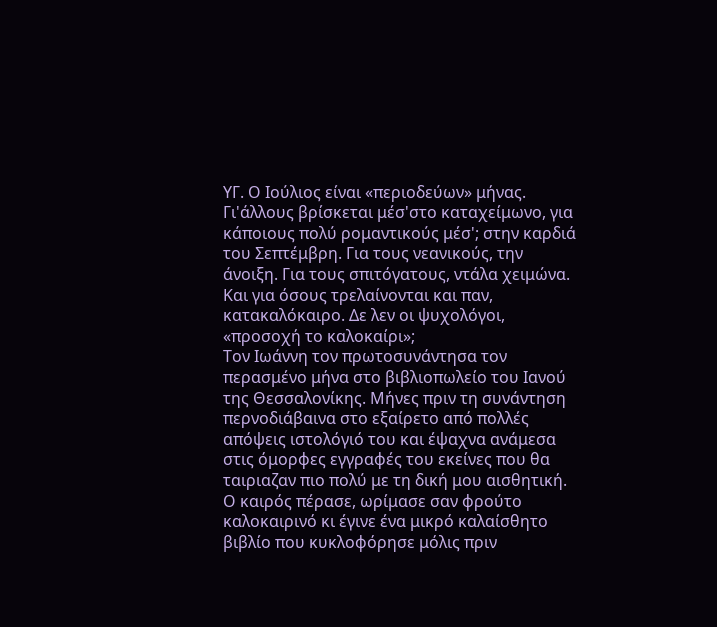ΥΓ. Ο Ιούλιος είναι «περιοδεύων» μήνας. Γι'άλλους βρίσκεται μέσ'στο καταχείμωνο, για κάποιους πολύ ρομαντικούς μέσ'; στην καρδιά του Σεπτέμβρη. Για τους νεανικούς, την άνοιξη. Για τους σπιτόγατους, ντάλα χειμώνα. Και για όσους τρελαίνονται και παν, κατακαλόκαιρο. Δε λεν οι ψυχολόγοι, «προσοχή το καλοκαίρι»;
Τον Ιωάννη τον πρωτοσυνάντησα τον περασμένο μήνα στο βιβλιοπωλείο του Ιανού της Θεσσαλονίκης. Μήνες πριν τη συνάντηση περνοδιάβαινα στο εξαίρετο από πολλές απόψεις ιστολόγιό του και έψαχνα ανάμεσα στις όμορφες εγγραφές του εκείνες που θα ταιριαζαν πιο πολύ με τη δική μου αισθητική. Ο καιρός πέρασε, ωρίμασε σαν φρούτο καλοκαιρινό κι έγινε ένα μικρό καλαίσθητο βιβλίο που κυκλοφόρησε μόλις πριν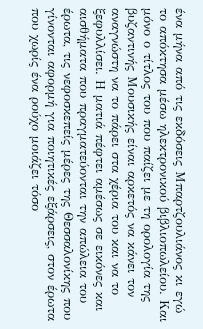ένα μήνα από τις εκδόσεις Μπαρτζουλιάνος κι εγώ το απόκτησα μέσω ηλεκτρονικού βιβλιοπωλείου. Και μόνο ο τίτλος του που παίζει με τη ορολογία της βυζαντινής Μουσικής είναι αρκετός να κάνει τον αναγνώστη να το πάρει στα χέρια του και να το ξεφυλλίσει. Η ματιά πέφτει αμέσως σε εικόνες και αισθήματα που πραγματεύονται την απώλεια του έρωτα, τις νεφοσκεπείς μέρες της Θεσσαλονίκης που γίνονται αφορμή για ποιητικές εξάρσεις, στον έρωτα που χωρίς ένα ρούχο μοιάζει τόσο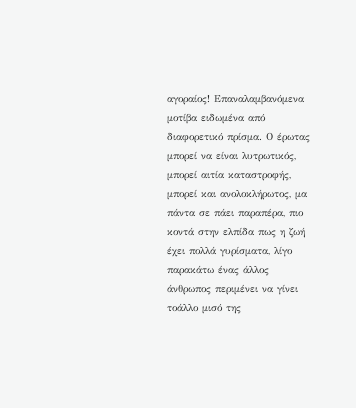αγοραίος! Επαναλαμβανόμενα μοτίβα ειδωμένα από διαφορετικό πρίσμα. Ο έρωτας μπορεί να είναι λυτρωτικός, μπορεί αιτία καταστροφής, μπορεί και ανολοκλήρωτος, μα πάντα σε πάει παραπέρα, πιο κοντά στην ελπίδα πως η ζωή έχει πολλά γυρίσματα, λίγο παρακάτω ένας άλλος άνθρωπος περιμένει να γίνει τοάλλο μισό της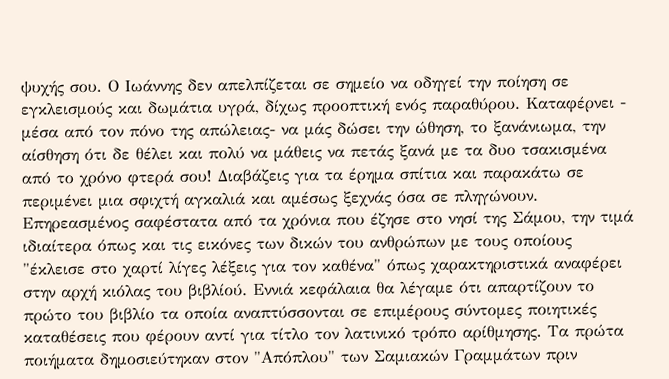ψυχής σου. Ο Ιωάννης δεν απελπίζεται σε σημείο να οδηγεί την ποίηση σε εγκλεισμούς και δωμάτια υγρά, δίχως προοπτική ενός παραθύρου. Καταφέρνει - μέσα από τον πόνο της απώλειας- να μάς δώσει την ώθηση, το ξανάνιωμα, την αίσθηση ότι δε θέλει και πολύ να μάθεις να πετάς ξανά με τα δυο τσακισμένα από το χρόνο φτερά σου! Διαβάζεις για τα έρημα σπίτια και παρακάτω σε περιμένει μια σφιχτή αγκαλιά και αμέσως ξεχνάς όσα σε πληγώνουν.
Επηρεασμένος σαφέστατα από τα χρόνια που έζησε στο νησί της Σάμου, την τιμά ιδιαίτερα όπως και τις εικόνες των δικών του ανθρώπων με τους οποίους "έκλεισε στο χαρτί λίγες λέξεις για τον καθένα" όπως χαρακτηριστικά αναφέρει στην αρχή κιόλας του βιβλίού. Εννιά κεφάλαια θα λέγαμε ότι απαρτίζουν το πρώτο του βιβλίο τα οποία αναπτύσσονται σε επιμέρους σύντομες ποιητικές καταθέσεις που φέρουν αντί για τίτλο τον λατινικό τρόπο αρίθμησης. Τα πρώτα ποιήματα δημοσιεύτηκαν στον "Απόπλου" των Σαμιακών Γραμμάτων πριν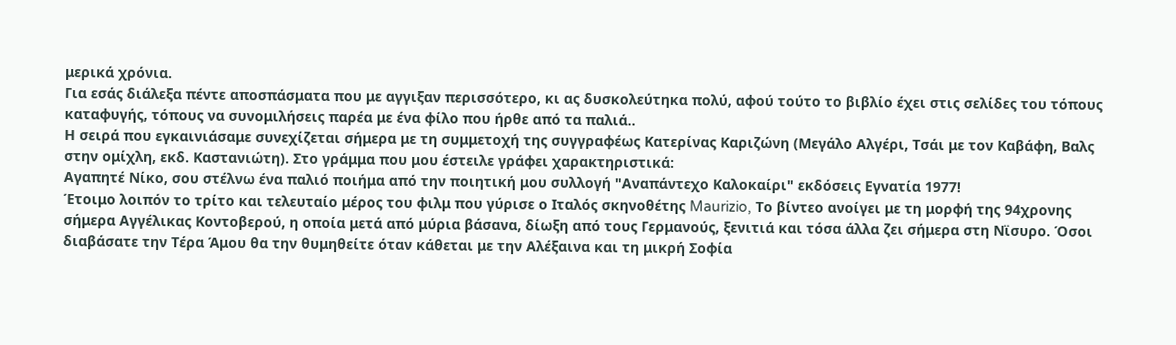μερικά χρόνια.
Για εσάς διάλεξα πέντε αποσπάσματα που με αγγιξαν περισσότερο, κι ας δυσκολεύτηκα πολύ, αφού τούτο το βιβλίο έχει στις σελίδες του τόπους καταφυγής, τόπους να συνομιλήσεις παρέα με ένα φίλο που ήρθε από τα παλιά..
Η σειρά που εγκαινιάσαμε συνεχίζεται σήμερα με τη συμμετοχή της συγγραφέως Κατερίνας Καριζώνη (Μεγάλο Αλγέρι, Τσάι με τον Καβάφη, Βαλς στην ομίχλη, εκδ. Καστανιώτη). Στο γράμμα που μου έστειλε γράφει χαρακτηριστικά:
Αγαπητέ Νίκο, σου στέλνω ένα παλιό ποιήμα από την ποιητική μου συλλογή "Αναπάντεχο Καλοκαίρι" εκδόσεις Εγνατία 1977!
Έτοιμο λοιπόν το τρίτο και τελευταίο μέρος του φιλμ που γύρισε ο Iταλός σκηνοθέτης Maurizio, Το βίντεο ανοίγει με τη μορφή της 94χρονης σήμερα Αγγέλικας Κοντοβερού, η οποία μετά από μύρια βάσανα, δίωξη από τους Γερμανούς, ξενιτιά και τόσα άλλα ζει σήμερα στη Νϊσυρο. Όσοι διαβάσατε την Τέρα Άμου θα την θυμηθείτε όταν κάθεται με την Αλέξαινα και τη μικρή Σοφία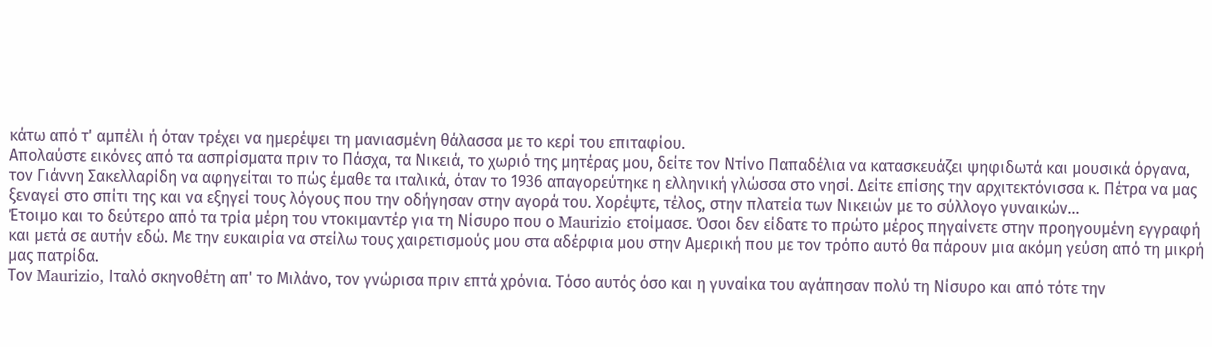κάτω από τ' αμπέλι ή όταν τρέχει να ημερέψει τη μανιασμένη θάλασσα με το κερί του επιταφίου.
Απολαύστε εικόνες από τα ασπρίσματα πριν το Πάσχα, τα Νικειά, το χωριό της μητέρας μου, δείτε τον Ντίνο Παπαδέλια να κατασκευάζει ψηφιδωτά και μουσικά όργανα, τον Γιάννη Σακελλαρίδη να αφηγείται το πώς έμαθε τα ιταλικά, όταν το 1936 απαγορεύτηκε η ελληνική γλώσσα στο νησί. Δείτε επίσης την αρχιτεκτόνισσα κ. Πέτρα να μας ξεναγεί στο σπίτι της και να εξηγεί τους λόγους που την οδήγησαν στην αγορά του. Χορέψτε, τέλος, στην πλατεία των Νικειών με το σύλλογο γυναικών...
Έτοιμο και το δεύτερο από τα τρία μέρη του ντοκιμαντέρ για τη Νίσυρο που ο Maurizio ετοίμασε. Όσοι δεν είδατε το πρώτο μέρος πηγαίνετε στην προηγουμένη εγγραφή και μετά σε αυτήν εδώ. Με την ευκαιρία να στείλω τους χαιρετισμούς μου στα αδέρφια μου στην Αμερική που με τον τρόπο αυτό θα πάρουν μια ακόμη γεύση από τη μικρή μας πατρίδα.
Τον Maurizio, Ιταλό σκηνοθέτη απ' το Μιλάνο, τον γνώρισα πριν επτά χρόνια. Τόσο αυτός όσο και η γυναίκα του αγάπησαν πολύ τη Νίσυρο και από τότε την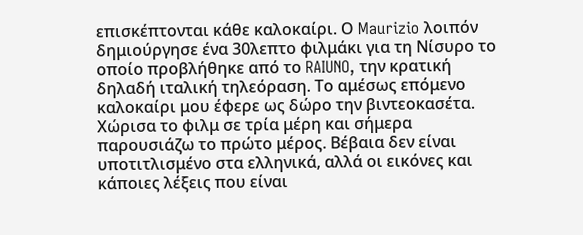επισκέπτονται κάθε καλοκαίρι. Ο Maurizio λοιπόν δημιούργησε ένα 30λεπτο φιλμάκι για τη Νίσυρο το οποίο προβλήθηκε από το RAIUNO, την κρατική δηλαδή ιταλική τηλεόραση. Το αμέσως επόμενο καλοκαίρι μου έφερε ως δώρο την βιντεοκασέτα. Χώρισα το φιλμ σε τρία μέρη και σήμερα παρουσιάζω το πρώτο μέρος. Βέβαια δεν είναι υποτιτλισμένο στα ελληνικά, αλλά οι εικόνες και κάποιες λέξεις που είναι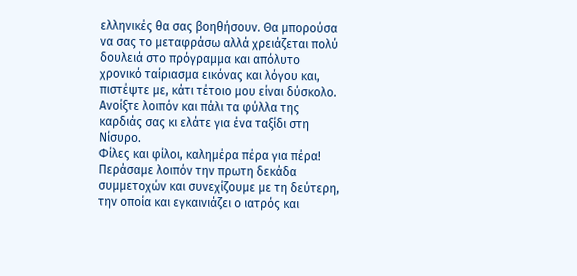ελληνικές θα σας βοηθήσουν. Θα μπορούσα να σας το μεταφράσω αλλά χρειάζεται πολύ δουλειά στο πρόγραμμα και απόλυτο χρονικό ταίριασμα εικόνας και λόγου και, πιστέψτε με, κάτι τέτοιο μου είναι δύσκολο.
Ανοίξτε λοιπόν και πάλι τα φύλλα της καρδιάς σας κι ελάτε για ένα ταξίδι στη Νίσυρο.
Φίλες και φίλοι, καλημέρα πέρα για πέρα! Περάσαμε λοιπόν την πρωτη δεκάδα συμμετοχών και συνεχίζουμε με τη δεύτερη, την οποία και εγκαινιάζει ο ιατρός και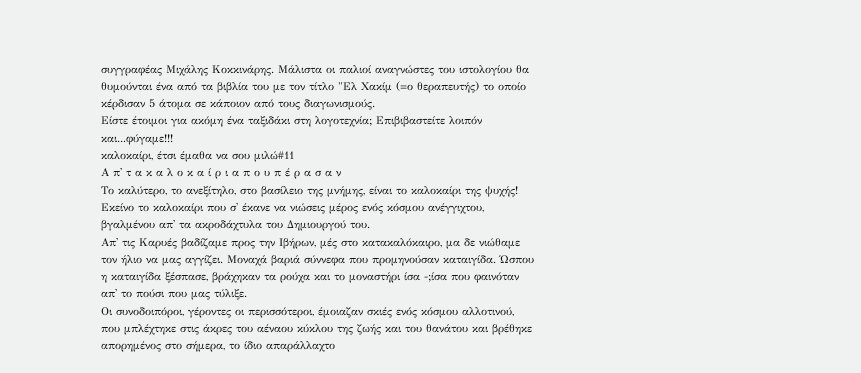συγγραφέας Μιχάλης Κοκκινάρης. Μάλιστα οι παλιοί αναγνώστες του ιστολογίου θα θυμούνται ένα από τα βιβλία του με τον τίτλο "Ελ Χακίμ (=ο θεραπευτής) το οποίο κέρδισαν 5 άτομα σε κάποιον από τους διαγωνισμούς.
Είστε έτοιμοι για ακόμη ένα ταξιδάκι στη λογοτεχνία; Επιβιβαστείτε λοιπόν και...φύγαμε!!!
καλοκαίρι, έτσι έμαθα να σου μιλώ#11
Α π' τ α κ α λ ο κ α ί ρ ι α π ο υ π έ ρ α σ α ν
Το καλύτερο, το ανεξίτηλο, στο βασίλειο της μνήμης, είναι το καλοκαίρι της ψυχής! Εκείνο το καλοκαίρι που σ' έκανε να νιώσεις μέρος ενός κόσμου ανέγγιχτου, βγαλμένου απ' τα ακροδάχτυλα του Δημιουργού του.
Απ' τις Καρυές βαδίζαμε προς την Ιβήρων, μές στο κατακαλόκαιρο, μα δε νιώθαμε τον ήλιο να μας αγγίζει. Μοναχά βαριά σύννεφα που προμηνούσαν καταιγίδα. Ώσπου η καταιγίδα ξέσπασε, βράχηκαν τα ρούχα και το μοναστήρι ίσα -;ίσα που φαινόταν απ' το πούσι που μας τύλιξε.
Οι συνοδοιπόροι, γέροντες οι περισσότεροι, έμοιαζαν σκιές ενός κόσμου αλλοτινού, που μπλέχτηκε στις άκρες του αέναου κύκλου της ζωής και του θανάτου και βρέθηκε απορημένος στο σήμερα, το ίδιο απαράλλαχτο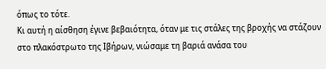όπως το τότε.
Κι αυτή η αίσθηση έγινε βεβαιότητα, όταν με τις στάλες της βροχής να στάζουν στο πλακόστρωτο της Ιβήρων, νιώσαμε τη βαριά ανάσα του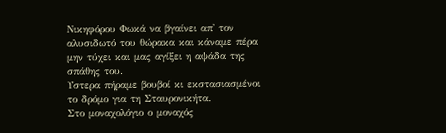Νικηφόρου Φωκά να βγαίνει απ' τον αλυσιδωτό του θώρακα και κάναμε πέρα μην τύχει και μας αγίξει η αψάδα της σπάθης του.
Υστερα πήραμε βουβοί κι εκστασιασμένοι το δρόμο για τη Σταυρονικήτα.
Στο μοναχολόγιο ο μοναχός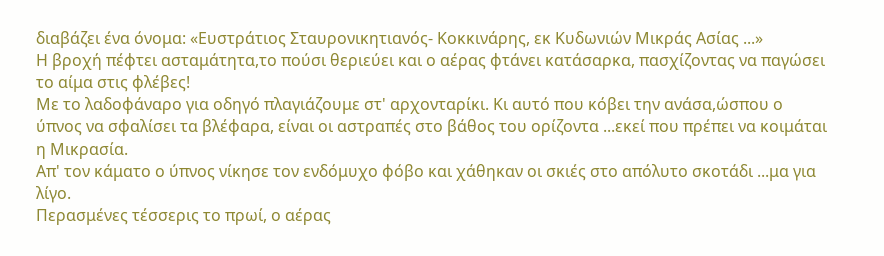διαβάζει ένα όνομα: «Ευστράτιος Σταυρονικητιανός- Κοκκινάρης, εκ Κυδωνιών Μικράς Ασίας ...»
Η βροχή πέφτει ασταμάτητα,το πούσι θεριεύει και ο αέρας φτάνει κατάσαρκα, πασχίζοντας να παγώσει το αίμα στις φλέβες!
Με το λαδοφάναρο για οδηγό πλαγιάζουμε στ' αρχονταρίκι. Κι αυτό που κόβει την ανάσα,ώσπου ο ύπνος να σφαλίσει τα βλέφαρα, είναι οι αστραπές στο βάθος του ορίζοντα ...εκεί που πρέπει να κοιμάται η Μικρασία.
Απ' τον κάματο ο ύπνος νίκησε τον ενδόμυχο φόβο και χάθηκαν οι σκιές στο απόλυτο σκοτάδι ...μα για λίγο.
Περασμένες τέσσερις το πρωί, ο αέρας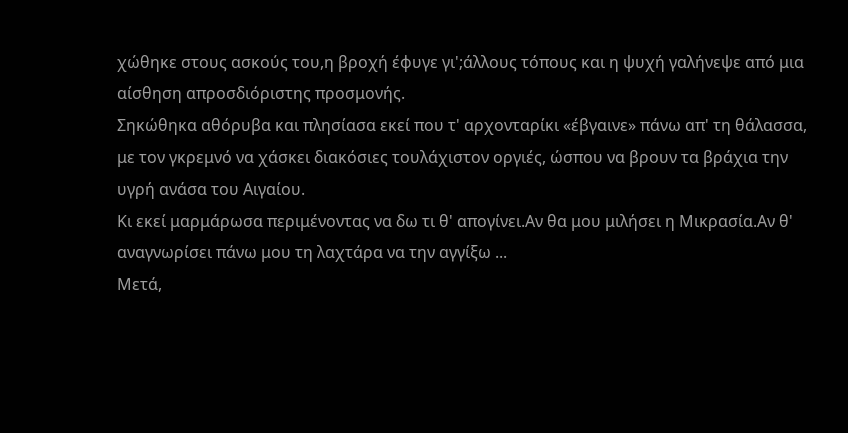χώθηκε στους ασκούς του,η βροχή έφυγε γι';άλλους τόπους και η ψυχή γαλήνεψε από μια αίσθηση απροσδιόριστης προσμονής.
Σηκώθηκα αθόρυβα και πλησίασα εκεί που τ' αρχονταρίκι «έβγαινε» πάνω απ' τη θάλασσα, με τον γκρεμνό να χάσκει διακόσιες τουλάχιστον οργιές, ώσπου να βρουν τα βράχια την υγρή ανάσα του Αιγαίου.
Κι εκεί μαρμάρωσα περιμένοντας να δω τι θ' απογίνει.Αν θα μου μιλήσει η Μικρασία.Αν θ' αναγνωρίσει πάνω μου τη λαχτάρα να την αγγίξω ...
Μετά,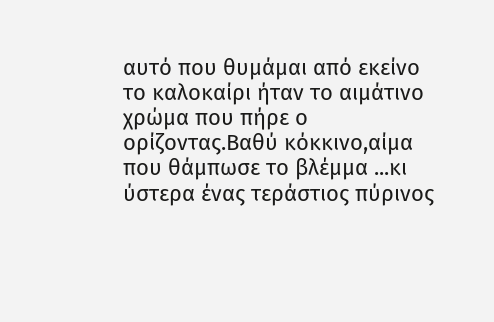αυτό που θυμάμαι από εκείνο το καλοκαίρι ήταν το αιμάτινο χρώμα που πήρε ο ορίζοντας.Βαθύ κόκκινο,αίμα που θάμπωσε το βλέμμα ...κι ύστερα ένας τεράστιος πύρινος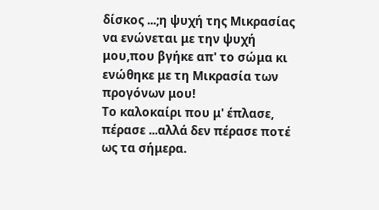δίσκος ...;η ψυχή της Μικρασίας να ενώνεται με την ψυχή μου,που βγήκε απ' το σώμα κι ενώθηκε με τη Μικρασία των προγόνων μου!
Το καλοκαίρι που μ' έπλασε, πέρασε ...αλλά δεν πέρασε ποτέ ως τα σήμερα.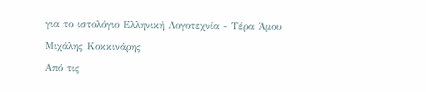για το ιστολόγιο Ελληνική Λογοτεχνία - Τέρα Άμου
Μιχάλης Κοκκινάρης
Από τις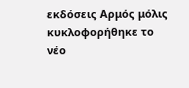εκδόσεις Αρμός μόλις κυκλοφορήθηκε το νέο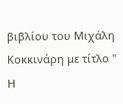βιβλίου του Μιχάλη Κοκκινάρη με τίτλο " Η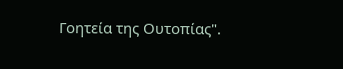Γοητεία της Ουτοπίας".